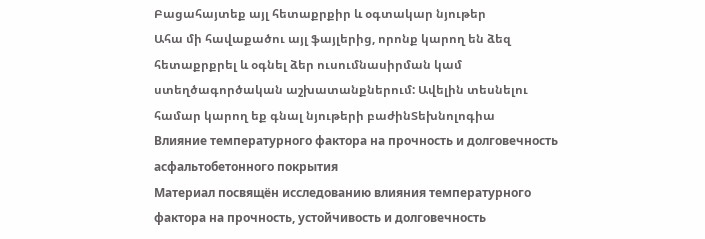Բացահայտեք այլ հետաքրքիր և օգտակար նյութեր
Ահա մի հավաքածու այլ ֆայլերից, որոնք կարող են ձեզ հետաքրքրել և օգնել ձեր ուսումնասիրման կամ ստեղծագործական աշխատանքներում: Ավելին տեսնելու համար կարող եք գնալ նյութերի բաժինՏեխնոլոգիա
Влияние температурного фактора на прочность и долговечность асфальтобетонного покрытия
Материал посвящён исследованию влияния температурного фактора на прочность, устойчивость и долговечность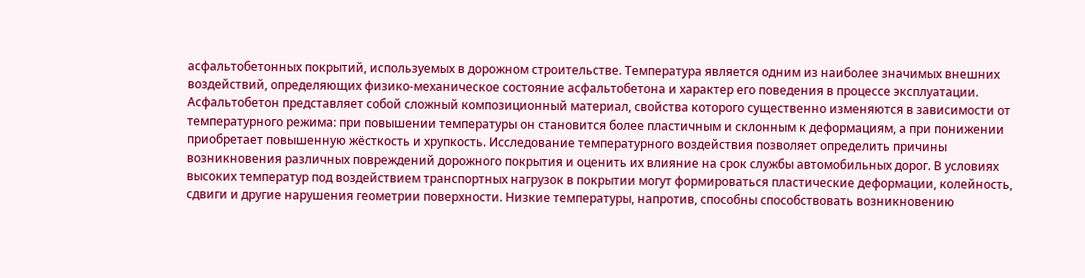асфальтобетонных покрытий, используемых в дорожном строительстве. Температура является одним из наиболее значимых внешних воздействий, определяющих физико-механическое состояние асфальтобетона и характер его поведения в процессе эксплуатации. Асфальтобетон представляет собой сложный композиционный материал, свойства которого существенно изменяются в зависимости от температурного режима: при повышении температуры он становится более пластичным и склонным к деформациям, а при понижении приобретает повышенную жёсткость и хрупкость. Исследование температурного воздействия позволяет определить причины возникновения различных повреждений дорожного покрытия и оценить их влияние на срок службы автомобильных дорог. В условиях высоких температур под воздействием транспортных нагрузок в покрытии могут формироваться пластические деформации, колейность, сдвиги и другие нарушения геометрии поверхности. Низкие температуры, напротив, способны способствовать возникновению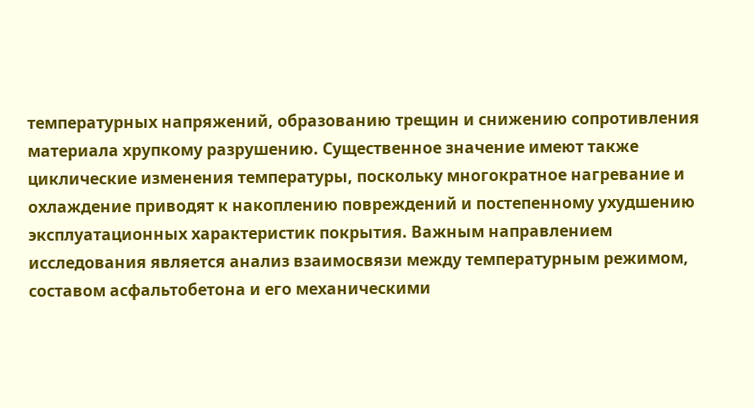температурных напряжений, образованию трещин и снижению сопротивления материала хрупкому разрушению. Существенное значение имеют также циклические изменения температуры, поскольку многократное нагревание и охлаждение приводят к накоплению повреждений и постепенному ухудшению эксплуатационных характеристик покрытия. Важным направлением исследования является анализ взаимосвязи между температурным режимом, составом асфальтобетона и его механическими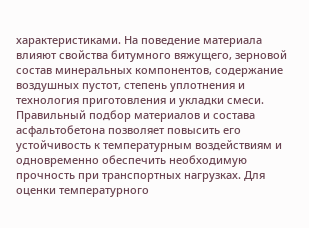характеристиками. На поведение материала влияют свойства битумного вяжущего, зерновой состав минеральных компонентов, содержание воздушных пустот, степень уплотнения и технология приготовления и укладки смеси. Правильный подбор материалов и состава асфальтобетона позволяет повысить его устойчивость к температурным воздействиям и одновременно обеспечить необходимую прочность при транспортных нагрузках. Для оценки температурного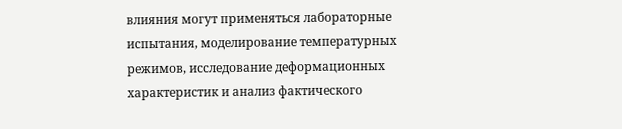влияния могут применяться лабораторные испытания, моделирование температурных режимов, исследование деформационных характеристик и анализ фактического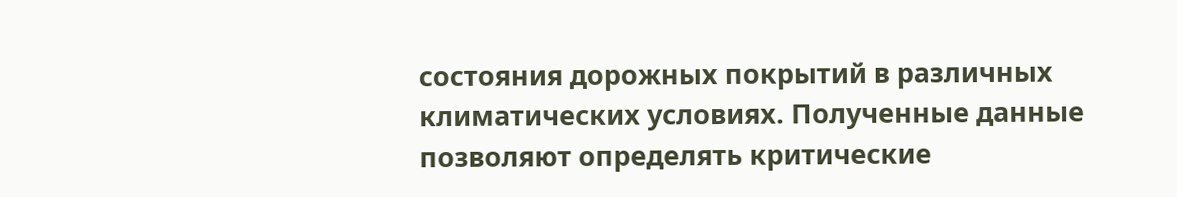состояния дорожных покрытий в различных климатических условиях. Полученные данные позволяют определять критические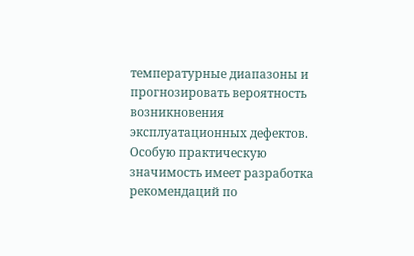температурные диапазоны и прогнозировать вероятность возникновения эксплуатационных дефектов. Особую практическую значимость имеет разработка рекомендаций по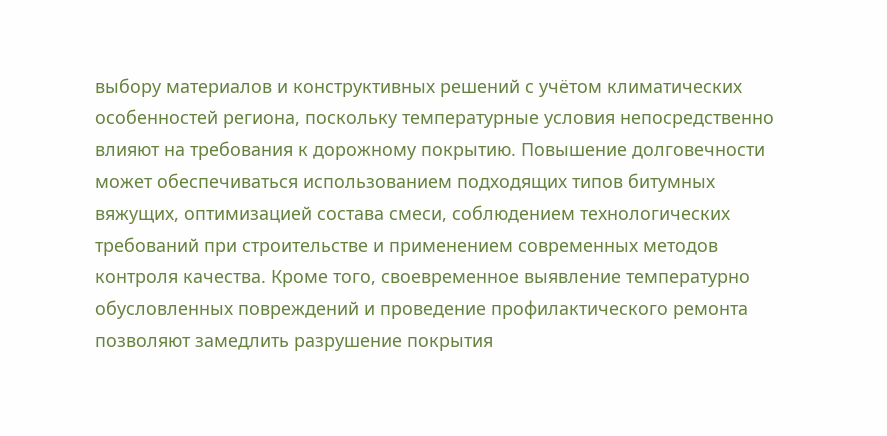выбору материалов и конструктивных решений с учётом климатических особенностей региона, поскольку температурные условия непосредственно влияют на требования к дорожному покрытию. Повышение долговечности может обеспечиваться использованием подходящих типов битумных вяжущих, оптимизацией состава смеси, соблюдением технологических требований при строительстве и применением современных методов контроля качества. Кроме того, своевременное выявление температурно обусловленных повреждений и проведение профилактического ремонта позволяют замедлить разрушение покрытия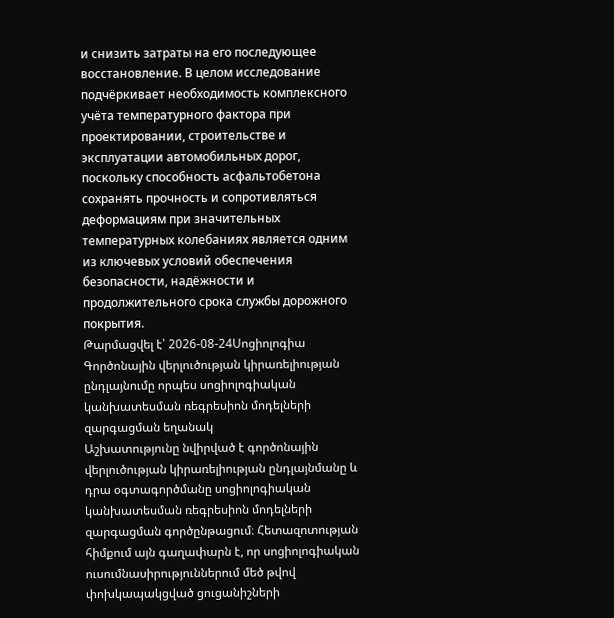и снизить затраты на его последующее восстановление. В целом исследование подчёркивает необходимость комплексного учёта температурного фактора при проектировании, строительстве и эксплуатации автомобильных дорог, поскольку способность асфальтобетона сохранять прочность и сопротивляться деформациям при значительных температурных колебаниях является одним из ключевых условий обеспечения безопасности, надёжности и продолжительного срока службы дорожного покрытия.
Թարմացվել է՝ 2026-08-24Սոցիոլոգիա
Գործոնային վերլուծության կիրառելիության ընդլայնումը որպես սոցիոլոգիական կանխատեսման ռեգրեսիոն մոդելների զարգացման եղանակ
Աշխատությունը նվիրված է գործոնային վերլուծության կիրառելիության ընդլայնմանը և դրա օգտագործմանը սոցիոլոգիական կանխատեսման ռեգրեսիոն մոդելների զարգացման գործընթացում։ Հետազոտության հիմքում այն գաղափարն է, որ սոցիոլոգիական ուսումնասիրություններում մեծ թվով փոխկապակցված ցուցանիշների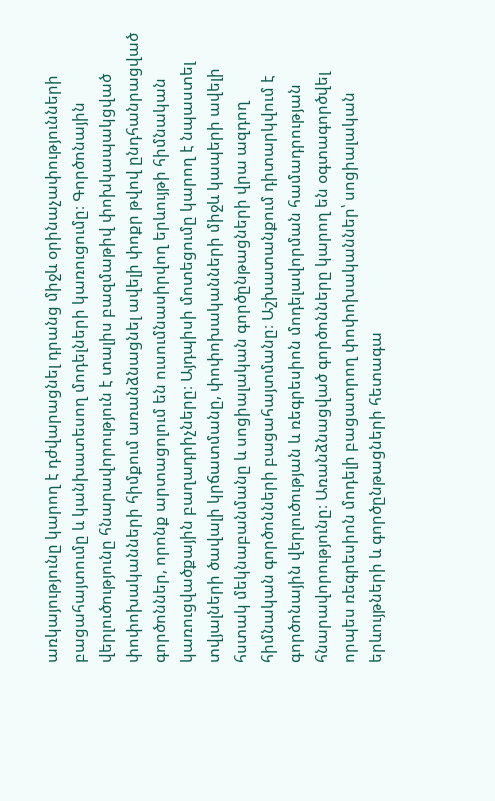առկայությունը կարող է դժվարացնել դրանց միջև օրինաչափությունների բացահայտումը և կանխատեսող մոդելների կառուցումը։ Գործոնային վերլուծությունը հնարավորություն է տալիս բազմաթիվ փոխկապակցված փոփոխականների հիմքում առանձնացնել ավելի փոքր թվով ընդհանրացված գործոններ, որոնք արտացոլում են ուսումնասիրվող երևույթի հիմնական կառուցվածքային բաղադրիչները։ Այդպիսի մոտեցումը կարող է նպաստել տվյալների ծավալի կրճատմանը, փոփոխականների միջև կապերի ավելի հստակ մեկնաբանմանը և սոցիալական գործընթացների վրա ազդող հիմնական գործոնների բացահայտմանը։ Աշխատանքում դիտարկվում է գործոնային վերլուծության և ռեգրեսիոն մոդելավորման համադրության հնարավորությունը։ Առանձնացված գործոնները կարող են օգտագործվել որպես ռեգրեսիոն մոդելի բացատրող փոփոխականներ՝ սոցիալական երևույթների և գործընթացների հետագա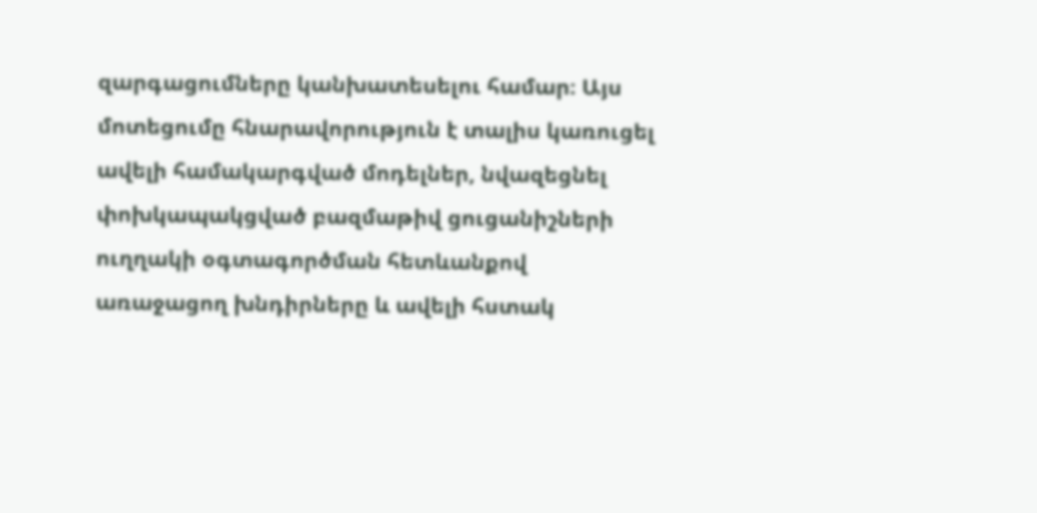զարգացումները կանխատեսելու համար։ Այս մոտեցումը հնարավորություն է տալիս կառուցել ավելի համակարգված մոդելներ, նվազեցնել փոխկապակցված բազմաթիվ ցուցանիշների ուղղակի օգտագործման հետևանքով առաջացող խնդիրները և ավելի հստակ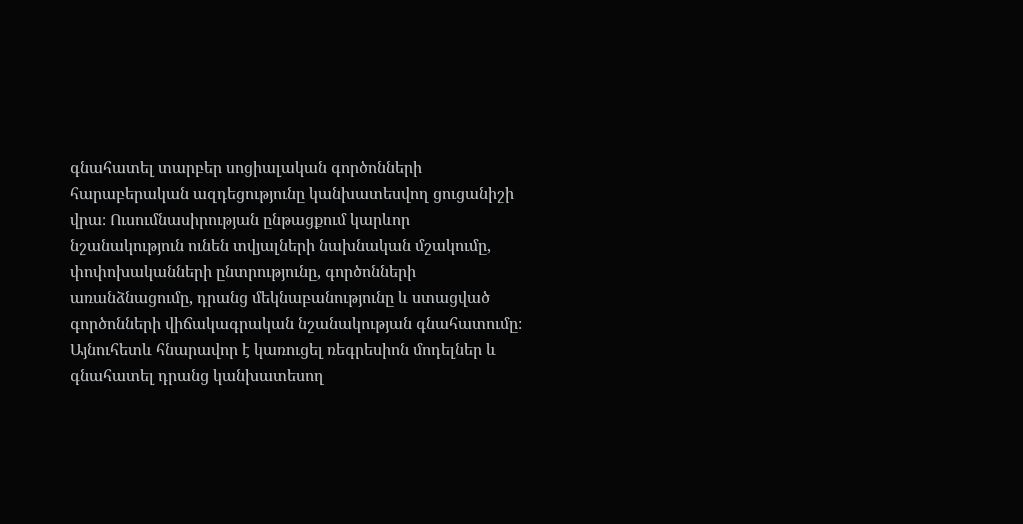գնահատել տարբեր սոցիալական գործոնների հարաբերական ազդեցությունը կանխատեսվող ցուցանիշի վրա։ Ուսումնասիրության ընթացքում կարևոր նշանակություն ունեն տվյալների նախնական մշակումը, փոփոխականների ընտրությունը, գործոնների առանձնացումը, դրանց մեկնաբանությունը և ստացված գործոնների վիճակագրական նշանակության գնահատումը։ Այնուհետև հնարավոր է կառուցել ռեգրեսիոն մոդելներ և գնահատել դրանց կանխատեսող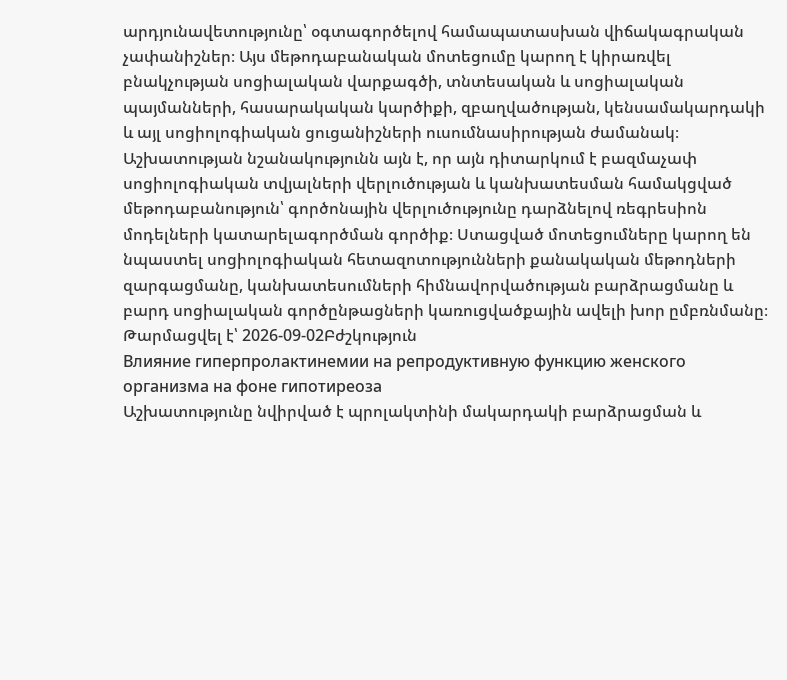արդյունավետությունը՝ օգտագործելով համապատասխան վիճակագրական չափանիշներ։ Այս մեթոդաբանական մոտեցումը կարող է կիրառվել բնակչության սոցիալական վարքագծի, տնտեսական և սոցիալական պայմանների, հասարակական կարծիքի, զբաղվածության, կենսամակարդակի և այլ սոցիոլոգիական ցուցանիշների ուսումնասիրության ժամանակ։ Աշխատության նշանակությունն այն է, որ այն դիտարկում է բազմաչափ սոցիոլոգիական տվյալների վերլուծության և կանխատեսման համակցված մեթոդաբանություն՝ գործոնային վերլուծությունը դարձնելով ռեգրեսիոն մոդելների կատարելագործման գործիք։ Ստացված մոտեցումները կարող են նպաստել սոցիոլոգիական հետազոտությունների քանակական մեթոդների զարգացմանը, կանխատեսումների հիմնավորվածության բարձրացմանը և բարդ սոցիալական գործընթացների կառուցվածքային ավելի խոր ըմբռնմանը։
Թարմացվել է՝ 2026-09-02Բժշկություն
Влияние гиперпролактинемии на репродуктивную функцию женского организма на фоне гипотиреоза
Աշխատությունը նվիրված է պրոլակտինի մակարդակի բարձրացման և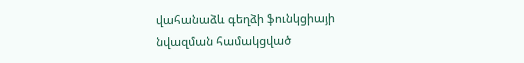վահանաձև գեղձի ֆունկցիայի նվազման համակցված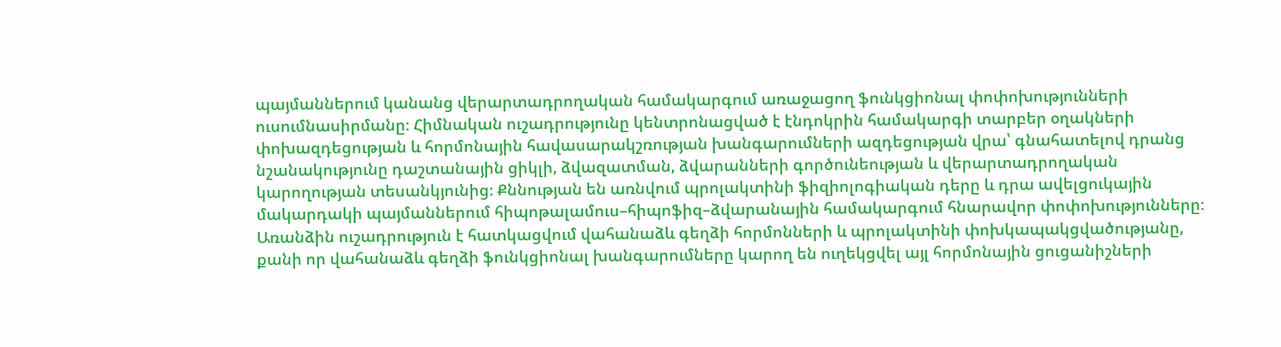պայմաններում կանանց վերարտադրողական համակարգում առաջացող ֆունկցիոնալ փոփոխությունների ուսումնասիրմանը։ Հիմնական ուշադրությունը կենտրոնացված է էնդոկրին համակարգի տարբեր օղակների փոխազդեցության և հորմոնային հավասարակշռության խանգարումների ազդեցության վրա՝ գնահատելով դրանց նշանակությունը դաշտանային ցիկլի, ձվազատման, ձվարանների գործունեության և վերարտադրողական կարողության տեսանկյունից։ Քննության են առնվում պրոլակտինի ֆիզիոլոգիական դերը և դրա ավելցուկային մակարդակի պայմաններում հիպոթալամուս–հիպոֆիզ–ձվարանային համակարգում հնարավոր փոփոխությունները։ Առանձին ուշադրություն է հատկացվում վահանաձև գեղձի հորմոնների և պրոլակտինի փոխկապակցվածությանը, քանի որ վահանաձև գեղձի ֆունկցիոնալ խանգարումները կարող են ուղեկցվել այլ հորմոնային ցուցանիշների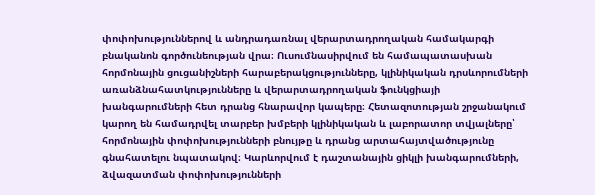փոփոխություններով և անդրադառնալ վերարտադրողական համակարգի բնականոն գործունեության վրա։ Ուսումնասիրվում են համապատասխան հորմոնային ցուցանիշների հարաբերակցությունները, կլինիկական դրսևորումների առանձնահատկությունները և վերարտադրողական ֆունկցիայի խանգարումների հետ դրանց հնարավոր կապերը։ Հետազոտության շրջանակում կարող են համադրվել տարբեր խմբերի կլինիկական և լաբորատոր տվյալները՝ հորմոնային փոփոխությունների բնույթը և դրանց արտահայտվածությունը գնահատելու նպատակով։ Կարևորվում է դաշտանային ցիկլի խանգարումների, ձվազատման փոփոխությունների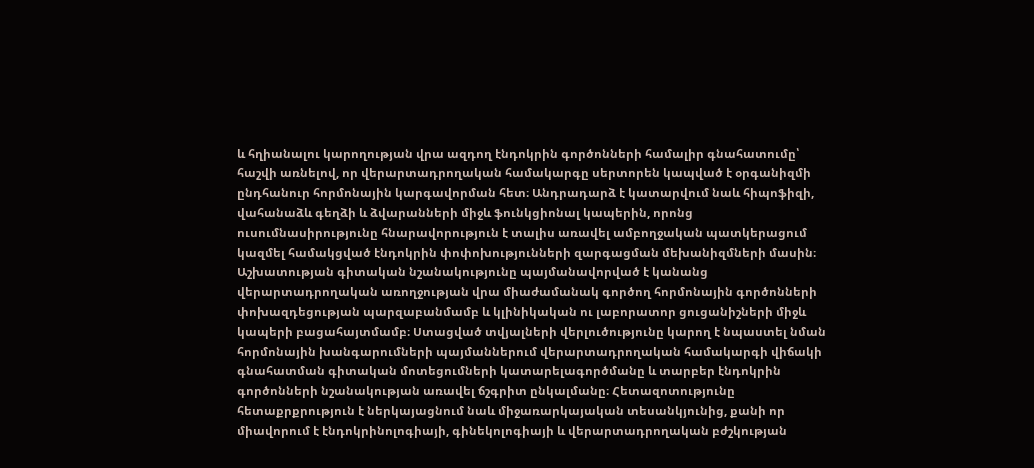և հղիանալու կարողության վրա ազդող էնդոկրին գործոնների համալիր գնահատումը՝ հաշվի առնելով, որ վերարտադրողական համակարգը սերտորեն կապված է օրգանիզմի ընդհանուր հորմոնային կարգավորման հետ։ Անդրադարձ է կատարվում նաև հիպոֆիզի, վահանաձև գեղձի և ձվարանների միջև ֆունկցիոնալ կապերին, որոնց ուսումնասիրությունը հնարավորություն է տալիս առավել ամբողջական պատկերացում կազմել համակցված էնդոկրին փոփոխությունների զարգացման մեխանիզմների մասին։ Աշխատության գիտական նշանակությունը պայմանավորված է կանանց վերարտադրողական առողջության վրա միաժամանակ գործող հորմոնային գործոնների փոխազդեցության պարզաբանմամբ և կլինիկական ու լաբորատոր ցուցանիշների միջև կապերի բացահայտմամբ։ Ստացված տվյալների վերլուծությունը կարող է նպաստել նման հորմոնային խանգարումների պայմաններում վերարտադրողական համակարգի վիճակի գնահատման գիտական մոտեցումների կատարելագործմանը և տարբեր էնդոկրին գործոնների նշանակության առավել ճշգրիտ ընկալմանը։ Հետազոտությունը հետաքրքրություն է ներկայացնում նաև միջառարկայական տեսանկյունից, քանի որ միավորում է էնդոկրինոլոգիայի, գինեկոլոգիայի և վերարտադրողական բժշկության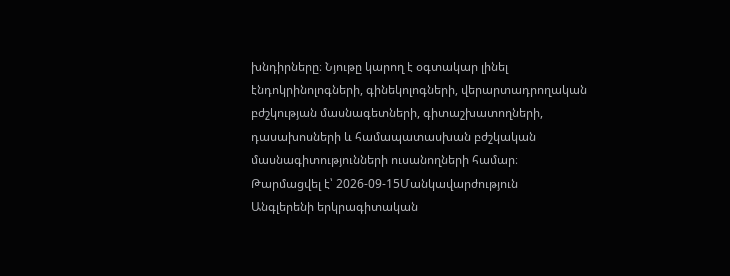խնդիրները։ Նյութը կարող է օգտակար լինել էնդոկրինոլոգների, գինեկոլոգների, վերարտադրողական բժշկության մասնագետների, գիտաշխատողների, դասախոսների և համապատասխան բժշկական մասնագիտությունների ուսանողների համար։
Թարմացվել է՝ 2026-09-15Մանկավարժություն
Անգլերենի երկրագիտական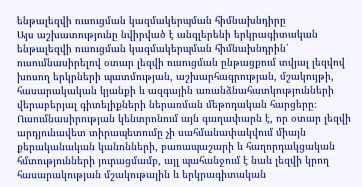ենթալեզվի ուսուցման կազմակերպման հիմնախնդիրը
Այս աշխատությունը նվիրված է անգլերենի երկրագիտական ենթալեզվի ուսուցման կազմակերպման հիմնախնդրին՝ ուսումնասիրելով օտար լեզվի ուսուցման ընթացքում տվյալ լեզվով խոսող երկրների պատմության, աշխարհագրության, մշակույթի, հասարակական կյանքի և ազգային առանձնահատկությունների վերաբերյալ գիտելիքների ներառման մեթոդական հարցերը։ Ուսումնասիրության կենտրոնում այն գաղափարն է, որ օտար լեզվի արդյունավետ տիրապետումը չի սահմանափակվում միայն քերականական կանոնների, բառապաշարի և հաղորդակցական հմտությունների յուրացմամբ, այլ պահանջում է նաև լեզվի կրող հասարակության մշակութային և երկրագիտական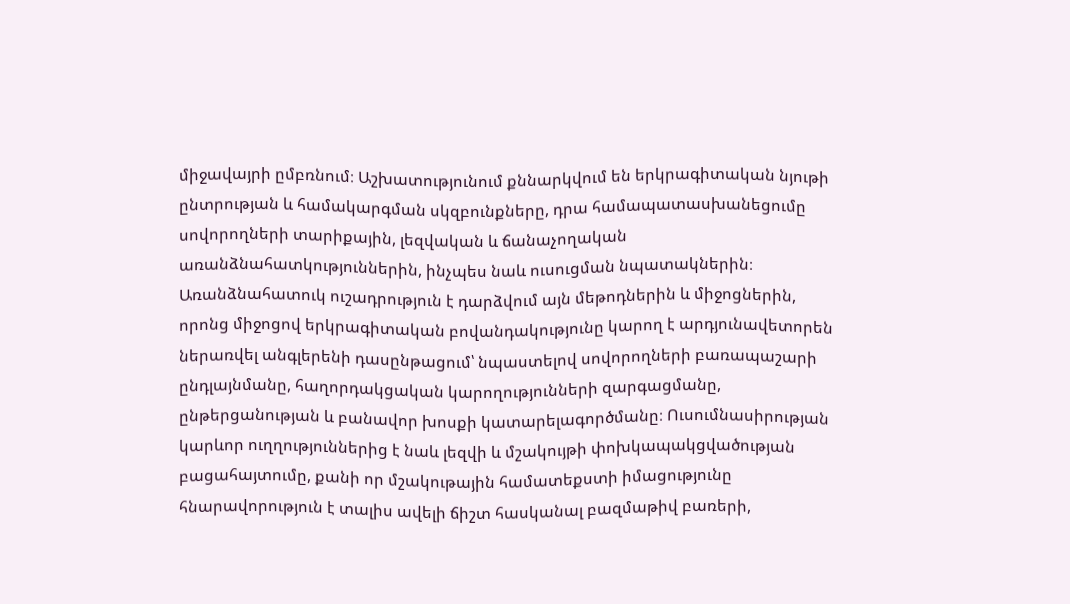միջավայրի ըմբռնում։ Աշխատությունում քննարկվում են երկրագիտական նյութի ընտրության և համակարգման սկզբունքները, դրա համապատասխանեցումը սովորողների տարիքային, լեզվական և ճանաչողական առանձնահատկություններին, ինչպես նաև ուսուցման նպատակներին։ Առանձնահատուկ ուշադրություն է դարձվում այն մեթոդներին և միջոցներին, որոնց միջոցով երկրագիտական բովանդակությունը կարող է արդյունավետորեն ներառվել անգլերենի դասընթացում՝ նպաստելով սովորողների բառապաշարի ընդլայնմանը, հաղորդակցական կարողությունների զարգացմանը, ընթերցանության և բանավոր խոսքի կատարելագործմանը։ Ուսումնասիրության կարևոր ուղղություններից է նաև լեզվի և մշակույթի փոխկապակցվածության բացահայտումը, քանի որ մշակութային համատեքստի իմացությունը հնարավորություն է տալիս ավելի ճիշտ հասկանալ բազմաթիվ բառերի,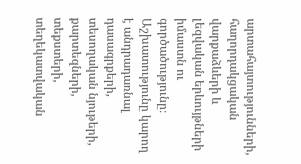արտահայտությունների, հաղորդակցական վարքաձևերի և լեզվական երևույթների իմաստն ու գործածությունը։ Աշխատությունը կարող է անդրադառնալ դասագրքերի, տեսողական նյութերի, քարտեզների, տեքստերի, տեղեկատվական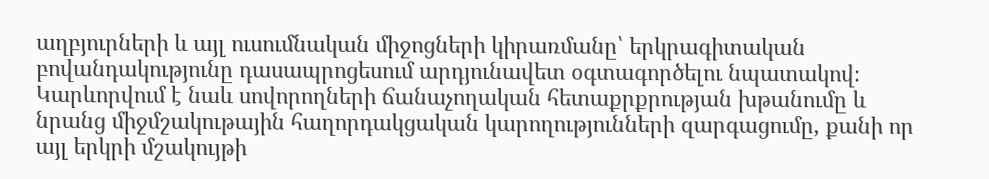աղբյուրների և այլ ուսումնական միջոցների կիրառմանը՝ երկրագիտական բովանդակությունը դասապրոցեսում արդյունավետ օգտագործելու նպատակով։ Կարևորվում է նաև սովորողների ճանաչողական հետաքրքրության խթանումը և նրանց միջմշակութային հաղորդակցական կարողությունների զարգացումը, քանի որ այլ երկրի մշակույթի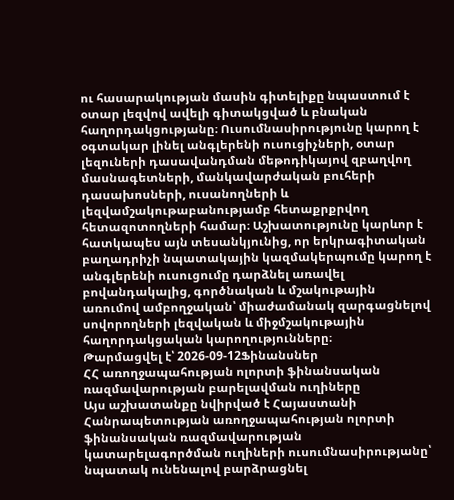ու հասարակության մասին գիտելիքը նպաստում է օտար լեզվով ավելի գիտակցված և բնական հաղորդակցությանը։ Ուսումնասիրությունը կարող է օգտակար լինել անգլերենի ուսուցիչների, օտար լեզուների դասավանդման մեթոդիկայով զբաղվող մասնագետների, մանկավարժական բուհերի դասախոսների, ուսանողների և լեզվամշակութաբանությամբ հետաքրքրվող հետազոտողների համար։ Աշխատությունը կարևոր է հատկապես այն տեսանկյունից, որ երկրագիտական բաղադրիչի նպատակային կազմակերպումը կարող է անգլերենի ուսուցումը դարձնել առավել բովանդակալից, գործնական և մշակութային առումով ամբողջական՝ միաժամանակ զարգացնելով սովորողների լեզվական և միջմշակութային հաղորդակցական կարողությունները։
Թարմացվել է՝ 2026-09-12Ֆինանսներ
ՀՀ առողջապահության ոլորտի ֆինանսական ռազմավարության բարելավման ուղիները
Այս աշխատանքը նվիրված է Հայաստանի Հանրապետության առողջապահության ոլորտի ֆինանսական ռազմավարության կատարելագործման ուղիների ուսումնասիրությանը՝ նպատակ ունենալով բարձրացնել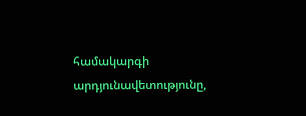համակարգի արդյունավետությունը,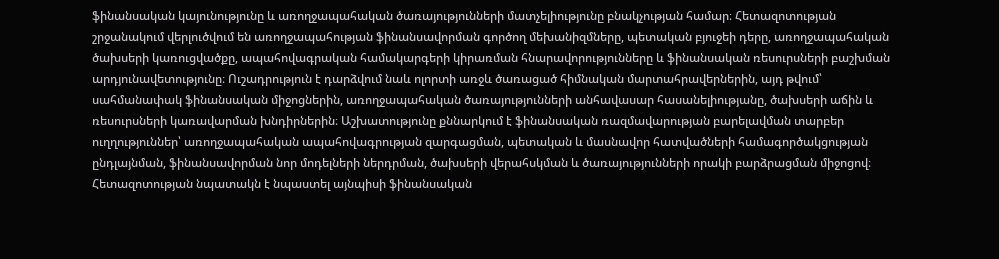ֆինանսական կայունությունը և առողջապահական ծառայությունների մատչելիությունը բնակչության համար։ Հետազոտության շրջանակում վերլուծվում են առողջապահության ֆինանսավորման գործող մեխանիզմները, պետական բյուջեի դերը, առողջապահական ծախսերի կառուցվածքը, ապահովագրական համակարգերի կիրառման հնարավորությունները և ֆինանսական ռեսուրսների բաշխման արդյունավետությունը։ Ուշադրություն է դարձվում նաև ոլորտի առջև ծառացած հիմնական մարտահրավերներին, այդ թվում՝ սահմանափակ ֆինանսական միջոցներին, առողջապահական ծառայությունների անհավասար հասանելիությանը, ծախսերի աճին և ռեսուրսների կառավարման խնդիրներին։ Աշխատությունը քննարկում է ֆինանսական ռազմավարության բարելավման տարբեր ուղղություններ՝ առողջապահական ապահովագրության զարգացման, պետական և մասնավոր հատվածների համագործակցության ընդլայնման, ֆինանսավորման նոր մոդելների ներդրման, ծախսերի վերահսկման և ծառայությունների որակի բարձրացման միջոցով։ Հետազոտության նպատակն է նպաստել այնպիսի ֆինանսական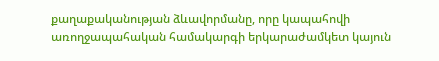քաղաքականության ձևավորմանը, որը կապահովի առողջապահական համակարգի երկարաժամկետ կայուն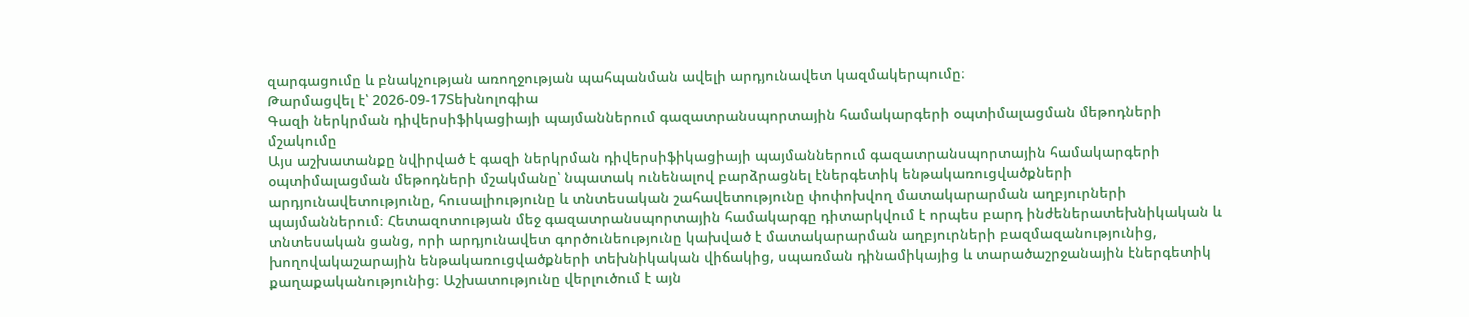զարգացումը և բնակչության առողջության պահպանման ավելի արդյունավետ կազմակերպումը։
Թարմացվել է՝ 2026-09-17Տեխնոլոգիա
Գազի ներկրման դիվերսիֆիկացիայի պայմաններում գազատրանսպորտային համակարգերի օպտիմալացման մեթոդների մշակումը
Այս աշխատանքը նվիրված է գազի ներկրման դիվերսիֆիկացիայի պայմաններում գազատրանսպորտային համակարգերի օպտիմալացման մեթոդների մշակմանը՝ նպատակ ունենալով բարձրացնել էներգետիկ ենթակառուցվածքների արդյունավետությունը, հուսալիությունը և տնտեսական շահավետությունը փոփոխվող մատակարարման աղբյուրների պայմաններում։ Հետազոտության մեջ գազատրանսպորտային համակարգը դիտարկվում է որպես բարդ ինժեներատեխնիկական և տնտեսական ցանց, որի արդյունավետ գործունեությունը կախված է մատակարարման աղբյուրների բազմազանությունից, խողովակաշարային ենթակառուցվածքների տեխնիկական վիճակից, սպառման դինամիկայից և տարածաշրջանային էներգետիկ քաղաքականությունից։ Աշխատությունը վերլուծում է այն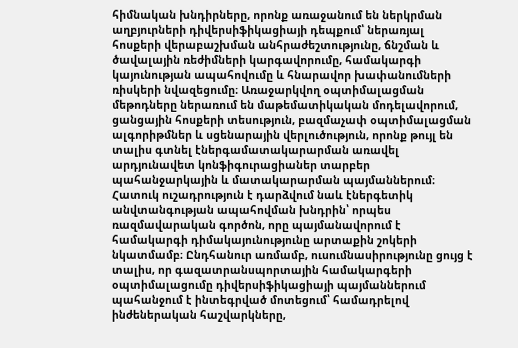հիմնական խնդիրները, որոնք առաջանում են ներկրման աղբյուրների դիվերսիֆիկացիայի դեպքում՝ ներառյալ հոսքերի վերաբաշխման անհրաժեշտությունը, ճնշման և ծավալային ռեժիմների կարգավորումը, համակարգի կայունության ապահովումը և հնարավոր խափանումների ռիսկերի նվազեցումը։ Առաջարկվող օպտիմալացման մեթոդները ներառում են մաթեմատիկական մոդելավորում, ցանցային հոսքերի տեսություն, բազմաչափ օպտիմալացման ալգորիթմներ և սցենարային վերլուծություն, որոնք թույլ են տալիս գտնել էներգամատակարարման առավել արդյունավետ կոնֆիգուրացիաներ տարբեր պահանջարկային և մատակարարման պայմաններում։ Հատուկ ուշադրություն է դարձվում նաև էներգետիկ անվտանգության ապահովման խնդրին՝ որպես ռազմավարական գործոն, որը պայմանավորում է համակարգի դիմակայունությունը արտաքին շոկերի նկատմամբ։ Ընդհանուր առմամբ, ուսումնասիրությունը ցույց է տալիս, որ գազատրանսպորտային համակարգերի օպտիմալացումը դիվերսիֆիկացիայի պայմաններում պահանջում է ինտեգրված մոտեցում՝ համադրելով ինժեներական հաշվարկները,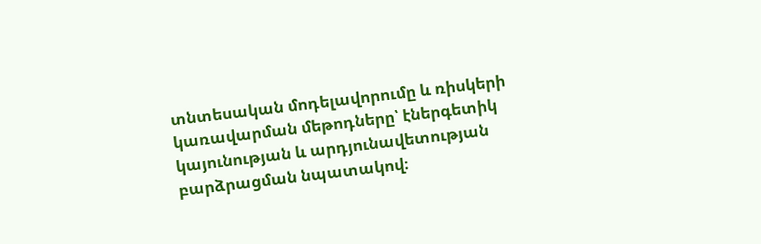տնտեսական մոդելավորումը և ռիսկերի կառավարման մեթոդները՝ էներգետիկ կայունության և արդյունավետության բարձրացման նպատակով։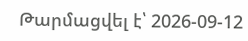Թարմացվել է՝ 2026-09-12